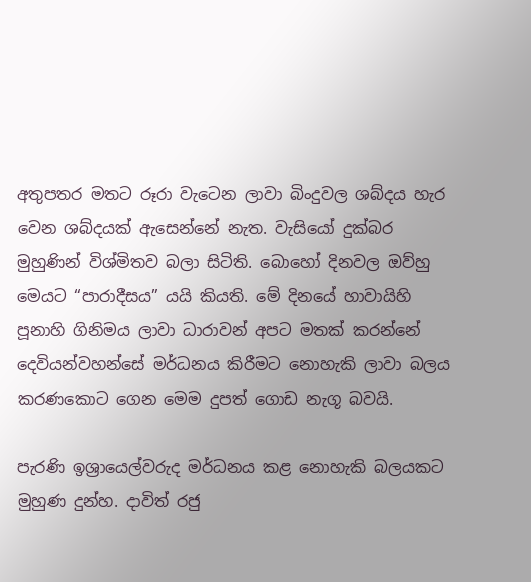අතුපතර මතට රූරා වැටෙන ලාවා බිංදුවල ශබ්දය හැර වෙන ශබ්දයක් ඇසෙන්නේ නැත. වැසියෝ දුක්බර මුහුණින් විශ්මිතව බලා සිටිති. බොහෝ දිනවල ඔව්හු මෙයට “පාරාදීසය” යයි කියති. මේ දිනයේ හාවායිහි පූනාහි ගිනිමය ලාවා ධාරාවන් අපට මතක් කරන්නේ දෙවියන්වහන්සේ මර්ධනය කිරීමට නොහැකි ලාවා බලය කරණකොට ගෙන මෙම දුපත් ගොඩ නැගූ බවයි.

පැරණි ඉශ්‍රායෙල්වරුද මර්ධනය කළ නොහැකි බලයකට මුහුණ දුන්හ. දාවිත් රජු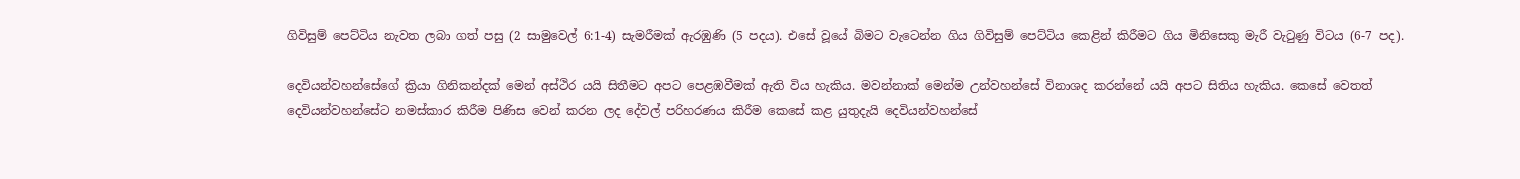ගිවිසුම් පෙට්ටිය නැවත ලබා ගත් පසු (2 සාමුවෙල් 6:1-4) සැමරීමක් ඇරඹුණි (5 පදය). එසේ වූයේ බිමට වැටෙන්න ගිය ගිවිසුම් පෙට්ටිය කෙළින් කිරීමට ගිය මිනිසෙකු මැරී වැටුණු විටය (6-7 පද).

දෙවියන්වහන්සේගේ ක්‍රියා ගිනිකන්දක් මෙන් අස්ථිර යයි සිතීමට අපට පෙළඹවීමක් ඇති විය හැකිය. මවන්නාක් මෙන්ම උන්වහන්සේ විනාශද කරන්නේ යයි අපට සිතිය හැකිය. කෙසේ වෙතත් දෙවියන්වහන්සේට නමස්කාර කිරීම පිණිස වෙන් කරන ලද දේවල් පරිහරණය කිරීම කෙසේ කළ යුතුදැයි දෙවියන්වහන්සේ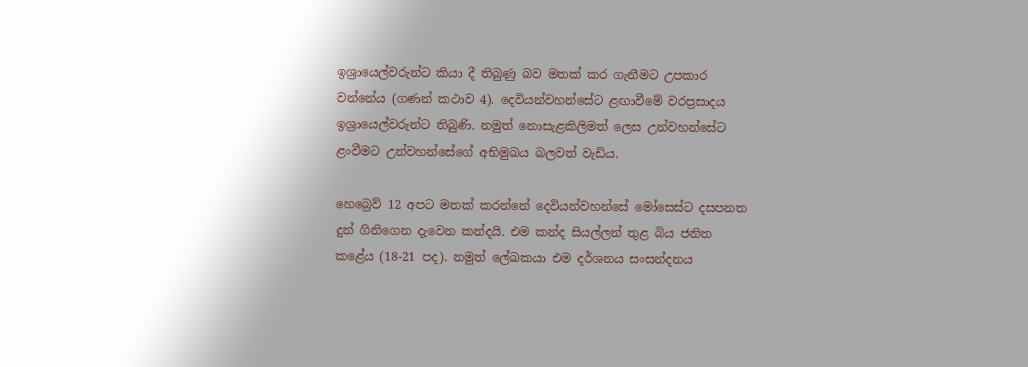ඉශ්‍රායෙල්වරුන්ට කියා දී තිබුණු බව මතක් කර ගැනීමට උපකාර වන්නේය (ගණන් කථාව 4). දෙවියන්වහන්සේට ළඟාවීමේ වරප්‍රසාදය ඉශ්‍රායෙල්වරුන්ට තිබුණි. නමුත් නොසැළකිලිමත් ලෙස උන්වහන්සේට ළංවීමට උන්වහන්සේගේ අභිමුඛය බලවත් වැඩිය.

හෙබ්‍රෙව් 12 අපට මතක් කරන්නේ දෙවියන්වහන්සේ මෝසෙස්ට දසපනත දුන් ගිනිගෙන දැවෙන කන්දයි. එම කන්ද සියල්ලන් තුළ බිය ජනිත කළේය (18-21 පද). නමුත් ලේඛකයා එම දර්ශනය සංසන්දනය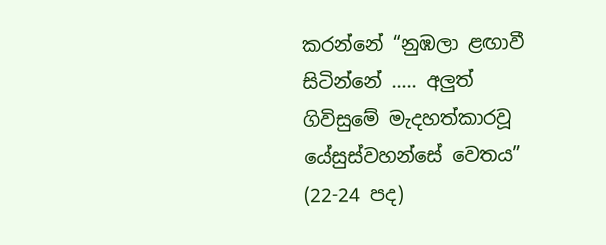කරන්නේ “නුඹලා ළඟාවී සිටින්නේ ….. අලුත් ගිවිසුමේ මැදහත්කාරවූ යේසුස්වහන්සේ වෙතය” (22-24 පද)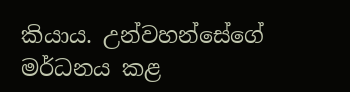කියාය. උන්වහන්සේගේ මර්ධනය කළ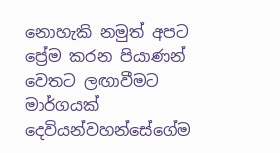නොහැකි නමුත් අපට ප්‍රේම කරන පියාණන් වෙතට ලඟාවීමට මාර්ගයක් දෙවියන්වහන්සේගේම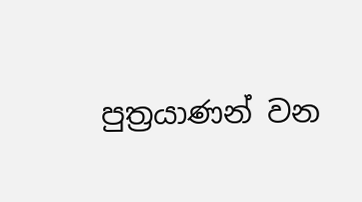පුත්‍රයාණන් වන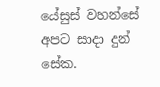යේසුස් වහන්සේ අපට සාදා දුන් සේක.